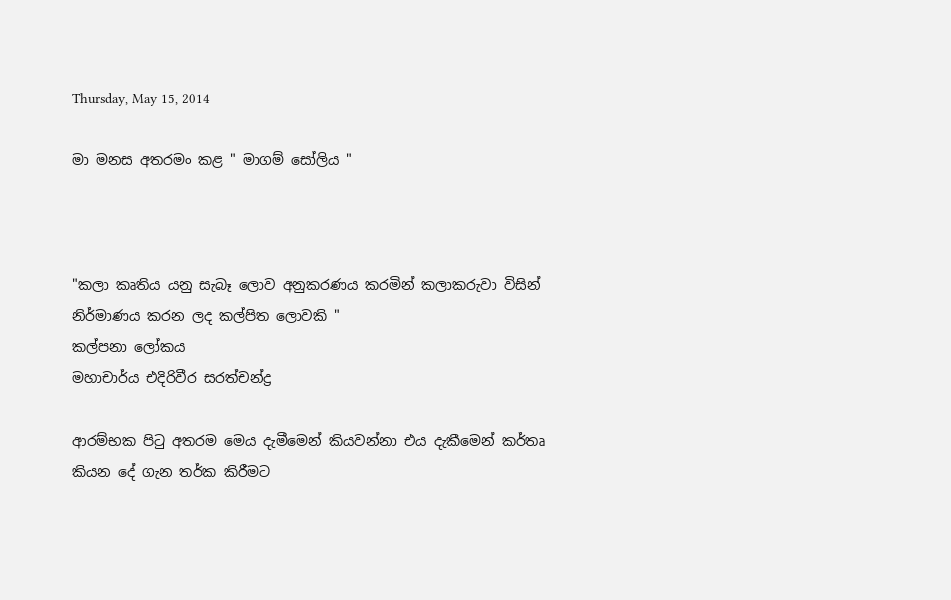Thursday, May 15, 2014

මා මනස අතරමං කළ " මාගම් සෝලිය "



"කලා කෘතිය යනු සැබෑ ලොව අනුකරණය කරමින් කලාකරුවා විසින් නිර්මාණය කරන ලද කල්පිත ලොවකි "
කල්පනා ලෝකය
මහාචාර්ය එදිරිවීර සරත්චන්ද්‍ර

ආරම්භක පිටු අතරම මෙය දැමීමෙන් කියවන්නා එය දැකීමෙන් කර්තෘ කියන දේ ගැන තර්ක කිරීමට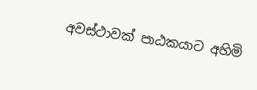අවස්ථාවක් පාඨකයාට අහිමි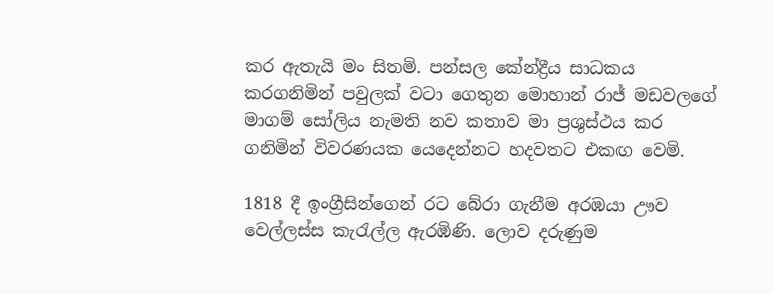කර ඇතැයි මං සිතමි. පන්සල කේන්ද්‍රීය සාධකය කරගනිමින් පවුලක් වටා ගෙතුන මොහාන් රාජ් මඩවලගේ මාගම් සෝලිය නැමති නව කතාව මා ප්‍රශුස්ථය කර ගනිමින් විවරණයක යෙදෙන්නට හදවතට එකඟ වෙමි.

1818 දී ඉංග්‍රීසින්ගෙන් රට බේරා ගැනීම අරඹයා ඌව වෙල්ලස්ස කැරැල්ල ඇරඹිණි. ලොව දරුණුම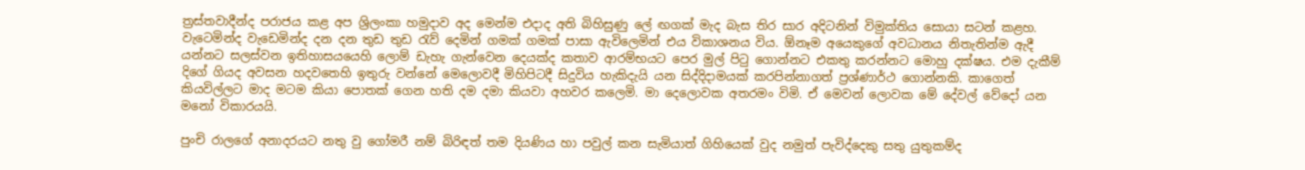ත්‍රස්තවාදීන්ද පරාජය කළ අප ශ්‍රිලංකා හමුදාව අද මෙන්ම එදාද අති බිහිසුණු ලේ ඟගක් මැද බැස තිර සාර අදිටනින් විමුක්තිය සොයා සටන් කළහ. වැටෙමින්ද වැඩෙමින්ද දන දන තුඩ තුඩ රැව් දෙමින් ගමක් ගමක් පාසා ඇවිලෙමින් එය විකාශනය විය. ඕනෑම අයෙකුගේ අවධානය නිතැතින්ම ඇදී යන්නට සලස්වන ඉතිහාසයයෙහි ලොම් ඩැහැ ගැන්වෙන දෙයක්ද කතාව ආරම්භයට පෙර මුල් පිටු ගොන්නට එකතු කරන්නට මොහු දක්ෂය. එම දැකීම් දිගේ ගියද අවසන හදවතෙහි ඉතුරු වන්නේ මෙලොවදී මිහිපිටදී සිදුවිය හැකිදැයි යන සිද්දිදාමයක් කරපින්නාගත් ප්‍රශ්ණාර්ථ ගොන්නකි. කාගෙත් කියවිල්ලට මාද මටම කියා පොතක් ගෙන හති දම දමා කියවා අහවර කලෙමි. මා දෙලොවක අතරමං විමි. ඒ මෙවන් ලොවක මේ දේවල් වේදෝ යන මනෝ විකාරයයි.

පුංචි රාලගේ අනාදරයට නතු වු ගෝමරී නම් බිරිඳත් තම දියණිය හා පවුල් කන සැමියාත් ගිහියෙක් වුද නමුත් පැවිද්දෙකු සතු යුතුකම්ද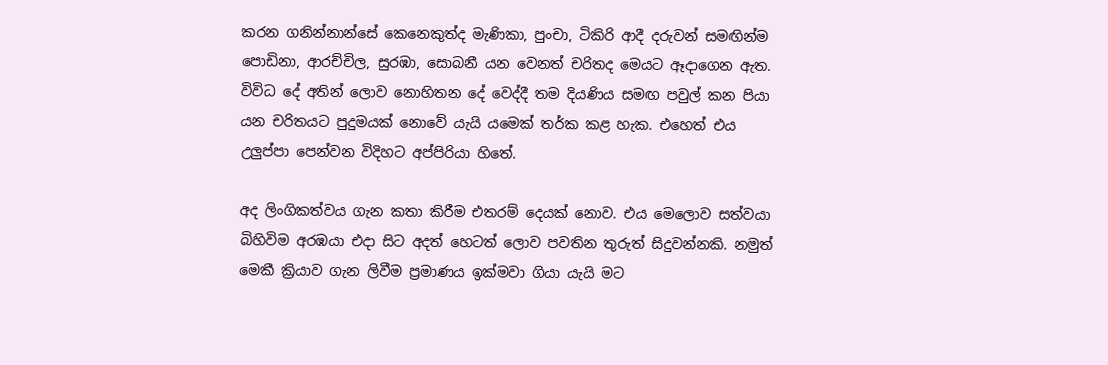කරන ගනින්නාන්සේ කෙනෙකුත්ද මැණිකා, පුංචා, ටිකිරි ආදී දරුවන් සමඟින්ම පොඩිනා, ආරච්චිල, සුරඹා, සොබනී යන වෙනත් චරිතද මෙයට ඈදාගෙන ඇත. විවිධ දේ අතින් ලොව නොහිතන දේ වෙද්දී තම දියණිය සමඟ පවුල් කන පියා යන චරිතයට පුදුමයක් නොවේ යැයි යමෙක් තර්ක කළ හැක. එහෙත් එය උලුප්පා පෙන්වන විදිහට අප්පිරියා හිතේ.

අද ලිංගිකත්වය ගැන කතා කිරීම එතරම් දෙයක් නොව. එය මෙලොව සත්වයා බිහිවිම අරඹයා එදා සිට අදත් හෙටත් ලොව පවතින තුරුත් සිදුවන්නකි. නමුත් මෙකී ක්‍රියාව ගැන ලිවීම ප්‍රමාණය ඉක්මවා ගියා යැයි මට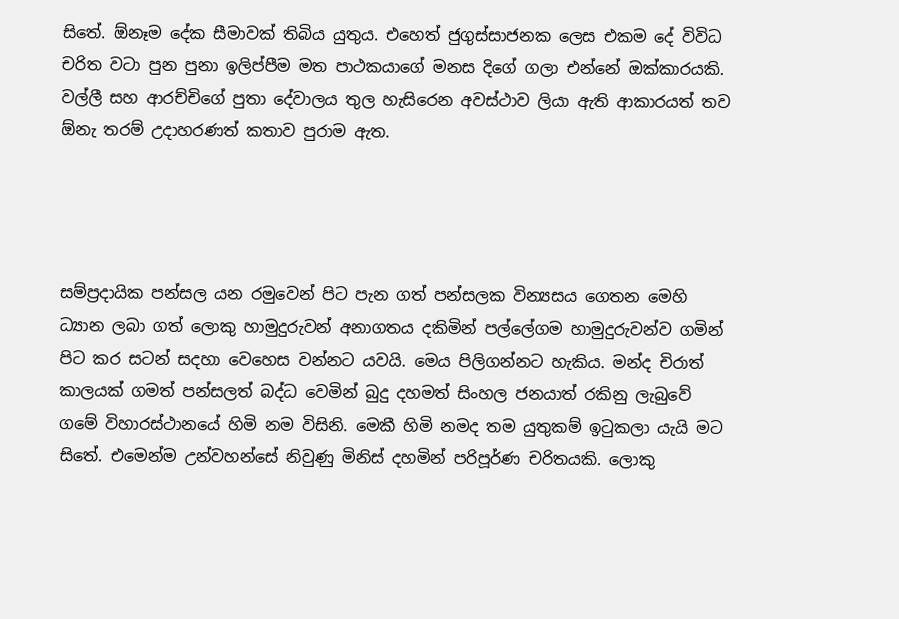සිතේ. ඕනෑම දේක සීමාවක් තිබිය යුතුය. එහෙත් ජුගුස්සාජනක ලෙස එකම දේ විවිධ චරිත වටා පුන පුනා ඉලිප්පීම මත පාථකයාගේ මනස දිගේ ගලා එන්නේ ඔක්කාරයකි. වල්ලී සහ ආරච්චිගේ පුතා දේවාලය තුල හැසිරෙන අවස්ථාව ලියා ඇති ආකාරයත් තව ඕනැ තරම් උදාහරණත් කතාව පුරාම ඇත.




සම්ප්‍රදායික පන්සල යන රමුවෙන් පිට පැන ගත් පන්සලක වින්‍යසය ගෙතන මෙහි ධ්‍යාන ලබා ගත් ලොකු හාමුදුරුවන් අනාගතය දකිමින් පල්ලේගම හාමුදුරුවන්ව ගමින් පිට කර සටන් සදහා වෙහෙස වන්නට යවයි. මෙය පිලිගන්නට හැකිය. මන්ද චිරාත් කාලයක් ගමත් පන්සලත් බද්ධ වෙමින් බුදු දහමත් සිංහල ජනයාත් රකිනු ලැබුවේ ගමේ විහාරස්ථානයේ හිමි නම විසිනි. මෙකී හිමි නමද තම යුතුකම් ඉටුකලා යැයි මට සිතේ. එමෙන්ම උන්වහන්සේ නිවුණු මිනිස් දහමින් පරිපූර්ණ චරිතයකි. ලොකු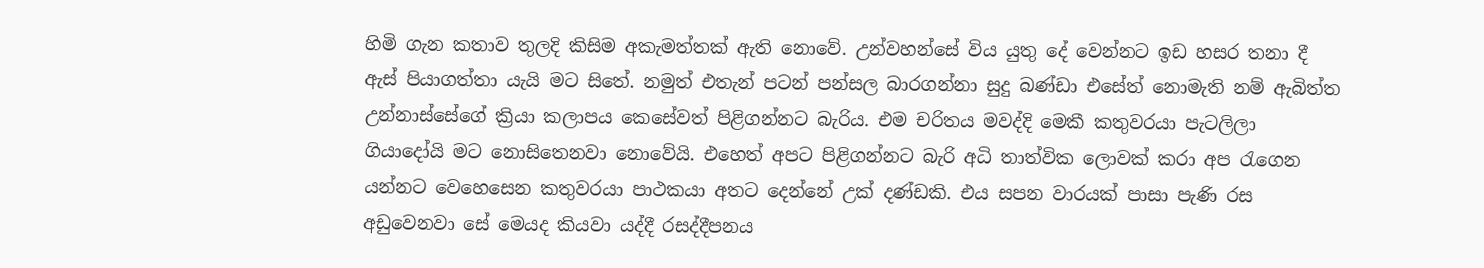හිමි ගැන කතාව තුලදි කිසිම අකැමත්තක් ඇති නොවේ. උන්වහන්සේ විය යුතු දේ වෙන්නට ඉඩ හසර තනා දී ඇස් පියාගත්තා යැයි මට සිතේ. නමුත් එතැන් පටන් පන්සල බාරගන්නා සුදු බණ්ඩා එසේත් නොමැති නම් ඇබිත්ත උන්නාස්සේගේ ක්‍රියා කලාපය කෙසේවත් පිළිගන්නට බැරිය. එම චරිතය මවද්දි මෙකී කතුවරයා පැටලිලා ගියාදෝයි මට නොසිතෙනවා නොවේයි. එහෙත් අපට පිළිගන්නට බැරි අධි තාත්වික ලොවක් කරා අප රැගෙන යන්නට වෙහෙසෙන කතුවරයා පාථකයා අතට දෙන්නේ උක් දණ්ඩකි. එය සපන වාරයක් පාසා පැණි රස අඩුවෙනවා සේ මෙයද කියවා යද්දී රසද්දීපනය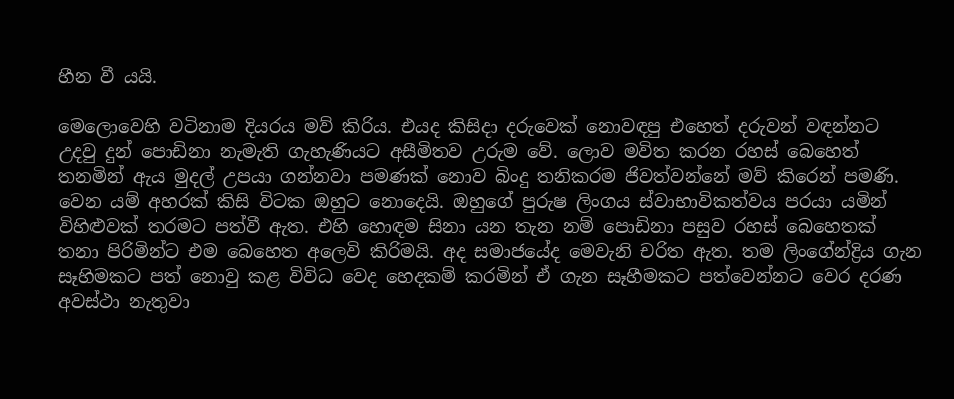හීන වී යයි.

මෙලොවෙහි වටිනාම දියරය මව් කිරිය. එයද කිසිදා දරුවෙක් නොවඳපු එහෙත් දරුවන් වඳන්නට උදවු දුන් පොඩිනා නැමැති ගැහැණියට අසීමිතව උරුම වේ. ලොව මවිත කරන රහස් බෙහෙත් තනමින් ඇය මුදල් උපයා ගන්නවා පමණක් නොව බිංදු තනිකරම ජිවත්වන්නේ මව් කිරෙන් පමණි. වෙන යම් අහරක් කිසි විටක ඔහුට නොදෙයි. ඔහුගේ පුරුෂ ලිංගය ස්වාභාවිකත්වය පරයා යමින් විහිළුවක් තරමට පත්වී ඇත. එහි හොඳම සිනා යන තැන නම් පොඩිනා පසුව රහස් බෙහෙතක් තනා පිරිමින්ට එම බෙහෙත අලෙවි කිරිමයි. අද සමාජයේද මෙවැනි චරිත ඇත. තම ලිංගේන්ද්‍රිය ගැන සෑහිමකට පත් නොවු කළ විවිධ වෙද හෙදකම් කරමින් ඒ ගැන සෑහීමකට පත්වෙන්නට වෙර දරණ අවස්ථා නැතුවා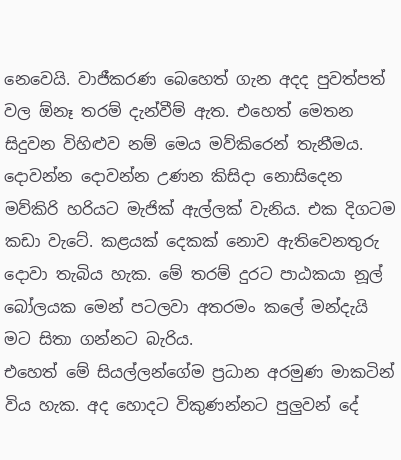නෙවෙයි. වාජීකරණ බෙහෙත් ගැන අදද පුවත්පත් වල ඕනෑ තරම් දැන්වීම් ඇත. එහෙත් මෙතන සිදුවන විහිළුව නම් මෙය මව්කිරෙන් තැනීමය. දොවන්න දොවන්න උණන කිසිදා නොසිදෙන මව්කිරි හරියට මැජික් ඇල්ලක් වැනිය. එක දිගටම කඩා වැටේ. කළයක් දෙකක් නොව ඇතිවෙනතුරු දොවා තැබිය හැක. මේ තරම් දුරට පාඨකයා නූල් බෝලයක මෙන් පටලවා අතරමං කලේ මන්දැයි මට සිතා ගන්නට බැරිය.
එහෙත් මේ සියල්ලන්ගේම ප්‍රධාන අරමුණ මාකටින් විය හැක. අද හොදට විකුණන්නට පුලුවන් දේ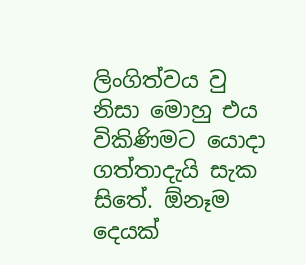ලිංගිත්වය වු නිසා මොහු එය විකිණිමට යොදා ගත්තාදැයි සැක සිතේ. ඕනෑම දෙයක්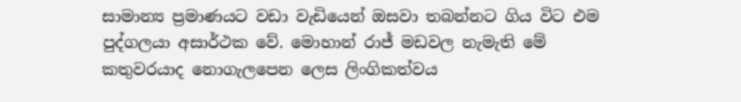සාමාන්‍ය ප්‍රමාණයට වඩා වැඩියෙන් ඔසවා තබන්නට ගිය විට එම පුද්ගලයා අසාර්ථක වේ. මොහාන් රාජ් මඩවල නැමැති මේ කතුවරයාද නොගැලපෙන ලෙස ලිංගිකත්වය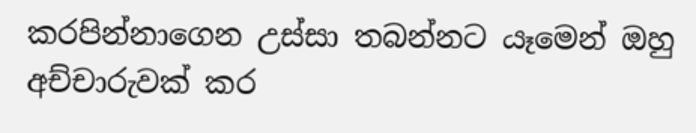කරපින්නාගෙන උස්සා තබන්නට යෑමෙන් ඔහු අච්චාරුවක් කර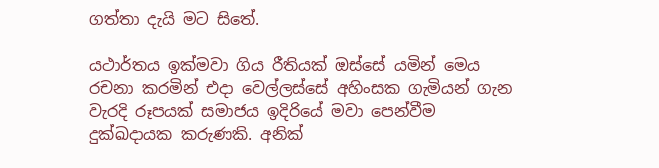ගත්තා දැයි මට සිතේ.

යථාර්තය ඉක්මවා ගිය රීතියක් ඔස්සේ යමින් මෙය රචනා කරමින් එදා වෙල්ලස්සේ අහිංසක ගැමියන් ගැන වැරදි රූපයක් සමාජය ඉදිරියේ මවා පෙන්වීම දුක්ඛදායක කරුණකි. අනික්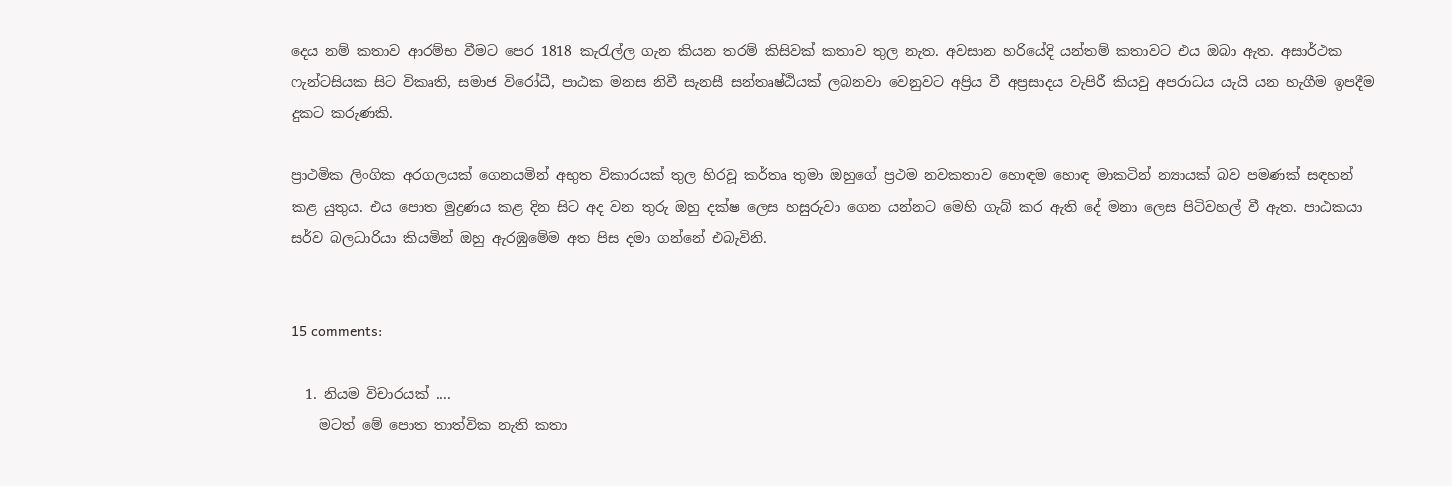දෙය නම් කතාව ආරම්භ වීමට පෙර 1818 කැරැල්ල ගැන කියන තරම් කිසිවක් කතාව තුල නැත. අවසාන හරියේදි යන්තම් කතාවට එය ඔබා ඇත. අසාර්ථක ෆැන්ටසියක සිට විකෘති, සමාජ විරෝධී, පාඨක මනස නිවී සැනසී සන්තෘෂ්ඨියක් ලබනවා වෙනුවට අප්‍රිය වී අප්‍රසාදය වැපිරී කියවු අපරාධය යැයි යන හැගීම ඉපදීම දුකට කරුණකි.

ප්‍රාථමික ලිංගික අරගලයක් ගෙනයමින් අභුත විකාරයක් තුල හිරවූ කර්තෘ තුමා ඔහුගේ ප්‍රථම නවකතාව හොඳම හොඳ මාකටින් න්‍යායක් බව පමණක් සඳහන් කළ යුතුය. එය පොත මුද්‍රණය කළ දින සිට අද වන තුරු ඔහු දක්ෂ ලෙස හසුරුවා ගෙන යන්නට මෙහි ගැබ් කර ඇති දේ මනා ලෙස පිටිවහල් වී ඇත. පාඨකයා සර්ව බලධාරියා කියමින් ඔහු ඇරඹුමේම අත පිස දමා ගන්නේ එබැවිනි.


15 comments:

  1. නියම විචාරයක් ....
    මටත් මේ පොත තාත්වික නැති කතා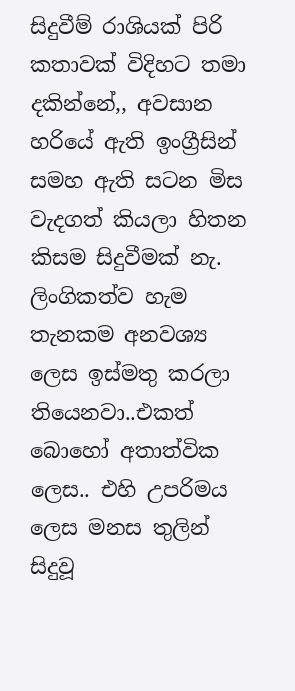සිදුවීම් රාශියක් පිරි කතාවක් විදිහට තමා දකින්නේ,, අවසාන හරියේ ඇති ඉංග්‍රීසින් සමහ ඇති සටන මිස වැදගත් කියලා හිතන කිසම සිදුවීමක් නැ. ලිංගිකත්ව හැම තැනකම අනවශ්‍ය ලෙස ඉස්මතු කරලා තියෙනවා..එකත් බොහෝ අතාත්වික ලෙස.. එහි උපරිමය ලෙස මනස තුලින් සිදුවූ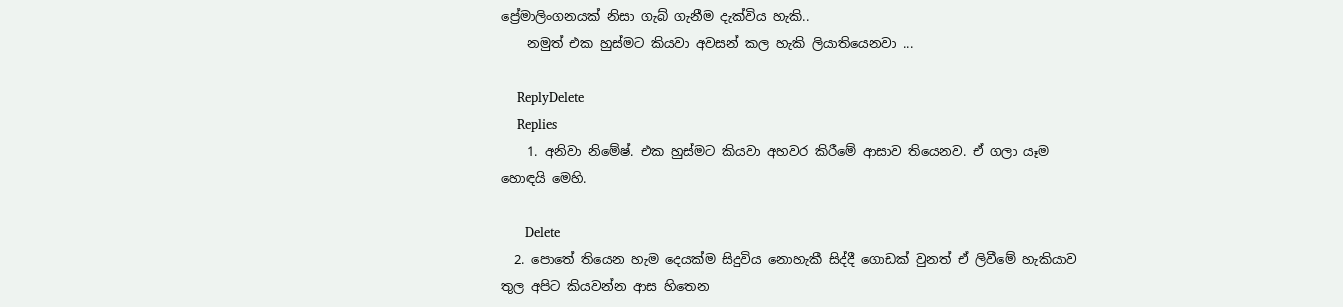ප්‍රේමාලිංගනයක් නිසා ගැබ් ගැනීම දැක්විය හැකි..
    නමුත් එක හුස්මට කියවා අවසන් කල හැකි ලියාතියෙනවා ...

    ReplyDelete
    Replies
    1. අනිවා නිමේෂ්. එක හුස්මට කියවා අහවර කිරීමේ ආසාව තියෙනව. ඒ ගලා යෑම හොඳයි මෙහි.

      Delete
  2. පොතේ තියෙන හැම දෙයක්ම සිදුවිය නොහැකී සිද්දී ගොඩක් වුනත් ඒ ලිවීමේ හැකියාව තුල අපිට කියවන්න ආස හිතෙන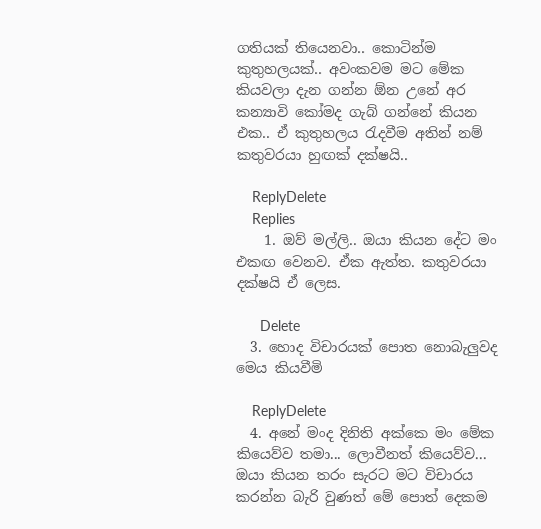ගතියක් තියෙනවා.. කොටින්ම කුතුහලයක්.. අවංකවම මට මේක කියවලා දැන ගන්න ඕන උනේ අර කන්‍යාවි කෝමද ගැබ් ගන්නේ කියන එක.. ඒ කුතුහලය රැදවීම අතින් නම් කතුවරයා හුඟක් දක්ෂයි..

    ReplyDelete
    Replies
    1. ඔව් මල්ලි.. ඔයා කියන දේට මං එකඟ වෙනව. ඒක ඇත්ත. කතුවරයා දක්ෂයි ඒ ලෙස.

      Delete
  3. හොද විචාරයක් පොත නොබැලුවද මෙය කියවීමි

    ReplyDelete
  4. අනේ මංද දිනිති අක්කෙ මං මේක කියෙව්ව තමා... ලොවීනත් කියෙව්ව... ඔයා කියන තරං සැරට මට විචාරය කරන්න බැරි වුණත් මේ පොත් දෙකම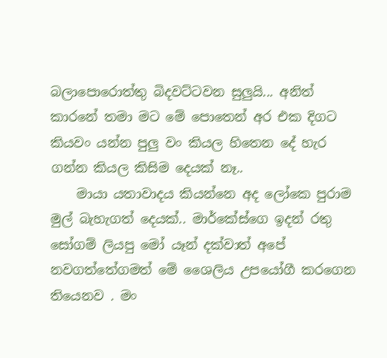බලාපොරොත්තු බිදවට්ටවන සුලුයි... අනිත් කාරනේ තමා මට මේ පොතෙන් අර එක දිගට කියවං යන්න පුලු වං කියල හිතෙන දේ හැර ගන්න කියල කිසිම දෙයක් නෑ..
    මායා යතාවාදය කියන්නෙ අද ලෝකෙ පුරාම මුල් බැහැගත් දෙයක්.. මාර්කේස්ගෙ ඉදන් රතු සෝගම් ලියපු මෝ යෑන් දක්වාත් අපේ නවගත්තේගමත් මේ ශෛලිය උපයෝගී කරගෙන තියෙනව . මං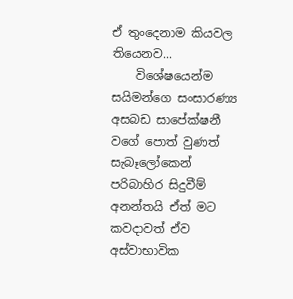ඒ තුංදෙනාම කියවල තියෙනව...
    විශේෂයෙන්ම සයිමන්ගෙ සංසාරණ්‍ය අසබඩ සාපේක්ෂනී වගේ පොත් වුණත් සැබෑලෝකෙන් පරිබාහිර සිදුවීම් අනන්තයි ඒත් මට කවදාවත් ඒව අස්වාභාවික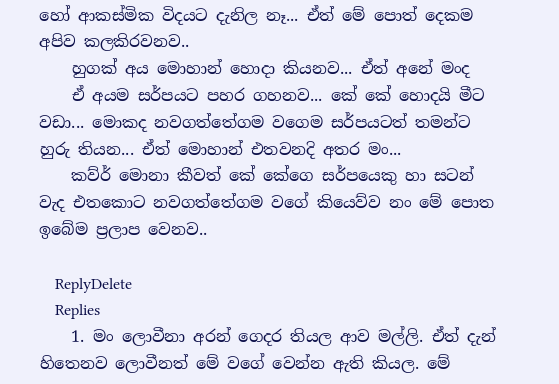හෝ ආකස්මික විදයට දැනිල නෑ... ඒත් මේ පොත් දෙකම අපිව කලකිරවනව..
    හුගක් අය මොහාන් හොදා කියනව... ඒත් අනේ මංද
    ඒ අයම සර්පයට පහර ගහනව... කේ කේ හොදයි මීට වඩා... මොකද නවගත්තේගම වගෙම සර්පයටත් තමන්ට හුරු තියන... ඒත් මොහාන් එතවනදි අතර මං...
    කව්ර් මොනා කීවත් කේ කේගෙ සර්පයෙකු හා සටන් වැද එතකොට නවගත්තේගම වගේ කියෙව්ව නං මේ පොත ඉබේම ප්‍රලාප වෙනව..

    ReplyDelete
    Replies
    1. මං ලොවීනා අරන් ගෙදර තියල ආව මල්ලි. ඒත් දැන් හිතෙනව ලොවීනත් මේ වගේ වෙන්න ඇති කියල. මේ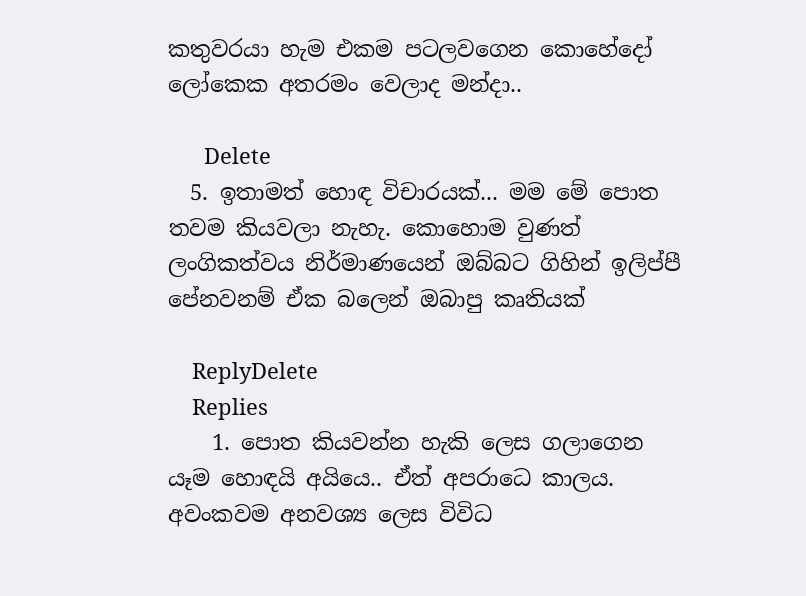කතුවරයා හැම එකම පටලවගෙන කොහේදෝ ලෝකෙක අතරමං වෙලාද මන්දා..

      Delete
  5. ඉතාමත් හොඳ විචාරයක්... මම මේ පොත තවම කියවලා නැහැ. කොහොම වුණත් ලංගිකත්වය නිර්මාණයෙන් ඔබ්බට ගිහින් ඉලිප්පී පේනවනම් ඒක බලෙන් ඔබාපු කෘතියක්

    ReplyDelete
    Replies
    1. පොත කියවන්න හැකි ලෙස ගලාගෙන යෑම හොඳයි අයියෙ.. ඒත් අපරාධෙ කාලය. අවංකවම අනවශ්‍ය ලෙස විවිධ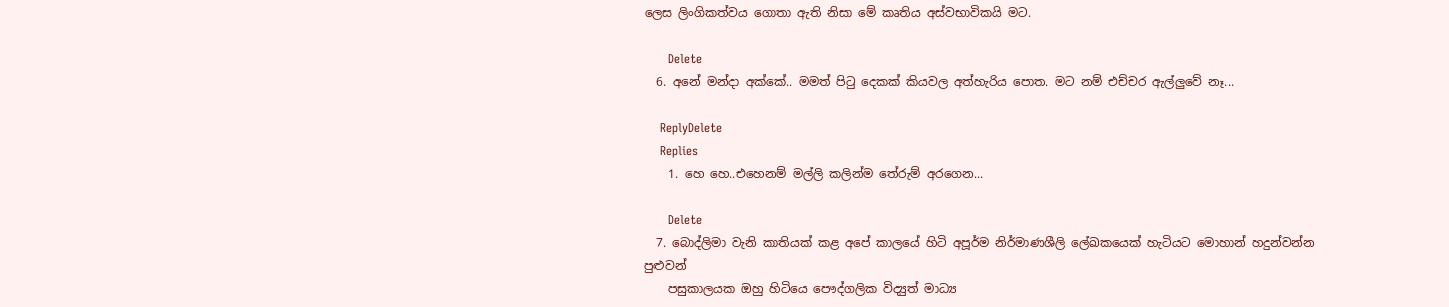ලෙස ලිංගිකත්වය ගොතා ඇති නිසා මේ කෘතිය අස්වභාවිකයි මට.

      Delete
  6. අනේ මන්දා අක්කේ.. මමත් පිටු දෙකක් කියවල අත්හැරිය පොත. මට නම් එච්චර ඇල්ලුවේ නෑ...

    ReplyDelete
    Replies
    1. හෙ හෙ..එහෙනම් මල්ලි කලින්ම තේරුම් අරගෙන...

      Delete
  7. බොද්ලිමා වැනි කාතියක් කළ අපේ කාලයේ හිටි අපූර්ම නිර්මාණශීලි ලේඛකයෙක් හැටියට මොහාන් හදුන්වන්න පුළුවන්
    පසුකාලයක ඔහු හිටියෙ පෞද්ගලික විද්‍යුත් මාධ්‍ය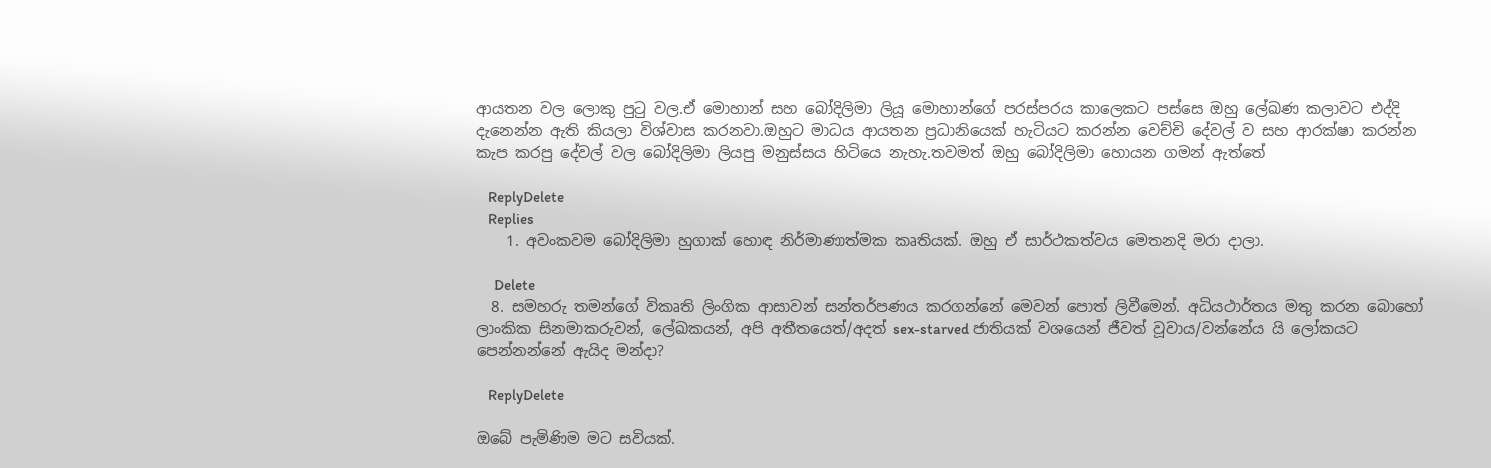ආයතන වල ලොකු පුටු වල.ඒ මොහාන් සහ බෝදිලිමා ලියූ මොහාන්ගේ පරස්පරය කාලෙකට පස්සෙ ඔහු ලේඛණ කලාවට එද්දි දැනෙන්න ඇති කියලා විශ්වාස කරනවා.ඔහුට මාධය ආයතන ප්‍රධානියෙක් හැටියට කරන්න වෙච්චි දේවල් ව සහ ආරක්ෂා කරන්න කැප කරපු දේවල් වල බෝදිලිමා ලියපු මනුස්සය හිටියෙ නැහැ.තවමත් ඔහු බෝදිලිමා හොයන ගමන් ඇත්තේ

    ReplyDelete
    Replies
    1. අවංකවම බෝදිලිමා හුගාක් හොඳ නිර්මාණාත්මක කෘතියක්. ඔහු ඒ සාර්ථකත්වය මෙතනදි මරා දාලා.

      Delete
  8. සමහරු තමන්ගේ විකෘති ලිංගික ආසාවන් සන්තර්පණය කරගන්නේ මෙවන් පොත් ලිවීමෙන්. අධියථාර්තය මතු කරන බොහෝ ලාංකික සිනමාකරුවන්, ලේඛකයන්, අපි අතීතයෙත්/අදත් sex-starved ජාතියක් වශයෙන් ජීවත් වූවාය/වන්නේය යි ලෝකයට පෙන්නන්නේ ඇයිද මන්දා?

    ReplyDelete

ඔබේ පැමිණිම මට සවියක්.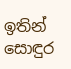ඉතින් සොඳුර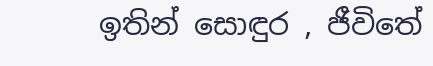ඉතින් සොඳුර , ජීවිතේ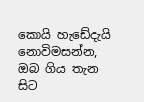කොයි හැඩේදැයි නොවිමසන්න, ඔබ ගිය තැන සිට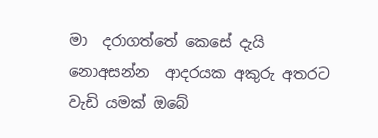මා  දරාගත්තේ කෙසේ දැයි නොඅසන්න  ආදරයක අකුරු අතරට වැඩි යමක් ඔබේ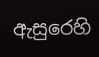ඇසුරෙහි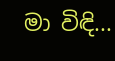මා විඳි...